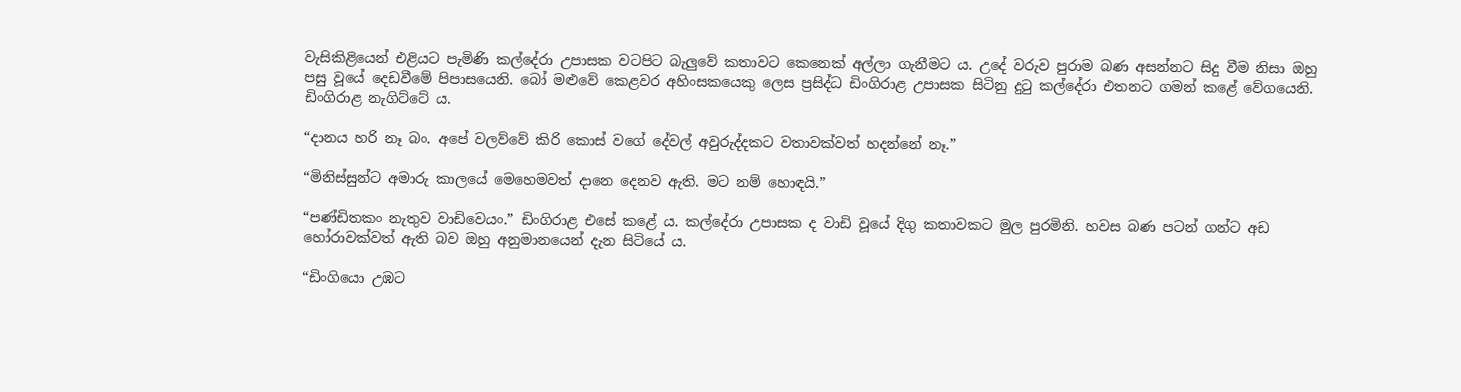වැසිකිළියෙන් එළියට පැමිණි කල්දේරා උපාසක වටපිට බැලුවේ කතාවට කෙනෙක් අල්ලා ගැනීමට ය. උදේ වරුව පුරාම බණ අසන්නට සිදු වීම නිසා ඔහු පසු වූයේ දෙඩවීමේ පිපාසයෙනි. බෝ මළුවේ කෙළවර අහිංසකයෙකු ලෙස ප්‍රසිද්ධ ඩිංගිරාළ උපාසක සිටිනු දුටු කල්දේරා එතනට ගමන් කළේ වේගයෙනි. ඩිංගිරාළ නැගිට්ටේ ය.

“දානය හරි නෑ බං. අපේ වලව්වේ කිරි කොස් වගේ දේවල් අවුරුද්දකට වතාවක්වත් හදන්නේ නෑ.”

“මිනිස්සුන්ට අමාරු කාලයේ මෙහෙමවත් දානෙ දෙනව ඇති. මට නම් හොඳයි.”

“පණ්ඩිතකං නැතුව වාඩිවෙයං.” ඩිංගිරාළ එසේ කළේ ය. කල්දේරා උපාසක ද වාඩි වූයේ දිගු කතාවකට මුල පුරමිනි. හවස බණ පටන් ගන්ට අඩ හෝරාවක්වත් ඇති බව ඔහු අනුමානයෙන් දැන සිටියේ ය.

“ඩිංගියො උඹට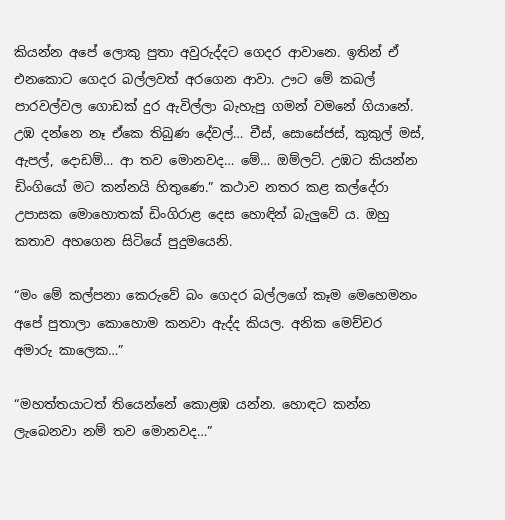කියන්න අපේ ලොකු පුතා අවුරුද්දට ගෙදර ආවානෙ. ඉතින් ඒ එනකොට ගෙදර බල්ලවත් අරගෙන ආවා. ඌට මේ කබල් පාරවල්වල ගොඩක් දුර ඇවිල්ලා බැහැපු ගමන් වමනේ ගියානේ. උඹ දන්නෙ නෑ ඒකෙ තිබුණ දේවල්… චීස්, සොසේජස්, කුකුල් මස්, ඇපල්, දොඩම්… ආ තව මොනවද… මේ… ඔම්ලට්. උඹට කියන්න ඩිංගියෝ මට කන්නයි හිතුණෙ.” කථාව නතර කළ කල්දේරා උපාසක මොහොතක් ඩිංගිරාළ දෙස හොඳින් බැලුවේ ය. ඔහු කතාව අහගෙන සිටියේ පුදුමයෙනි.

“මං මේ කල්පනා කෙරුවේ බං ගෙදර බල්ලගේ කෑම මෙහෙමනං අපේ පුතාලා කොහොම කනවා ඇද්ද කියල. අනික මෙච්චර අමාරු කාලෙක…”

“මහත්තයාටත් තියෙන්නේ කොළඹ යන්න. හොඳට කන්න ලැබෙනවා නම් තව මොනවද…”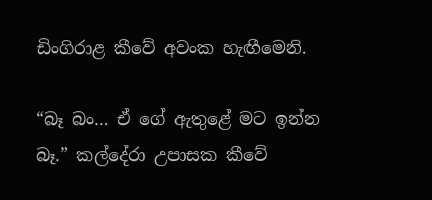ඩිංගිරාළ කීවේ අවංක හැඟීමෙනි.

“බෑ බං… ඒ ගේ ඇතුළේ මට ඉන්න බෑ.” කල්දේරා උපාසක කීවේ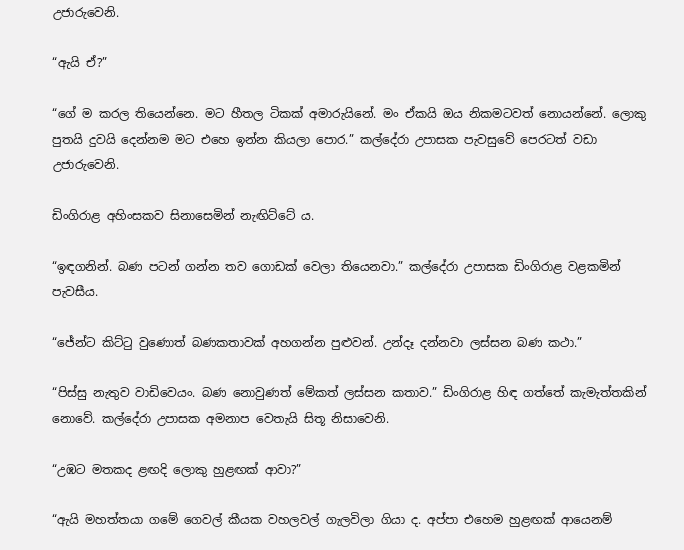උජාරුවෙනි.

“ඇයි ඒ?”

“ගේ ම කරල තියෙන්නෙ. මට හීතල ටිකක් අමාරුයිනේ. මං ඒකයි ඔය නිකමටවත් නොයන්නේ. ලොකු පුතයි දුවයි දෙන්නම මට එහෙ ඉන්න කියලා පොර.” කල්දේරා උපාසක පැවසුවේ පෙරටත් වඩා උජාරුවෙනි.

ඩිංගිරාළ අහිංසකව සිනාසෙමින් නැඟිට්ටේ ය.

“ඉඳගනින්. බණ පටන් ගන්න තව ගොඩක් වෙලා තියෙනවා.” කල්දේරා උපාසක ඩිංගිරාළ වළකමින් පැවසීය.

“ජේන්ට කිට්ටු වුණොත් බණකතාවක් අහගන්න පුළුවන්. උන්දෑ දන්නවා ලස්සන බණ කථා.”

“පිස්සු නැතුව වාඩිවෙයං. බණ නොවුණත් මේකත් ලස්සන කතාව.” ඩිංගිරාළ හිඳ ගත්තේ කැමැත්තකින් නොවේ. කල්දේරා උපාසක අමනාප වෙතැයි සිතූ නිසාවෙනි.

“උඹට මතකද ළඟදි ලොකු හුළඟක් ආවා?”

“ඇයි මහත්තයා ගමේ ගෙවල් කීයක වහලවල් ගැලවිලා ගියා ද. අප්පා එහෙම හුළඟක් ආයෙනම්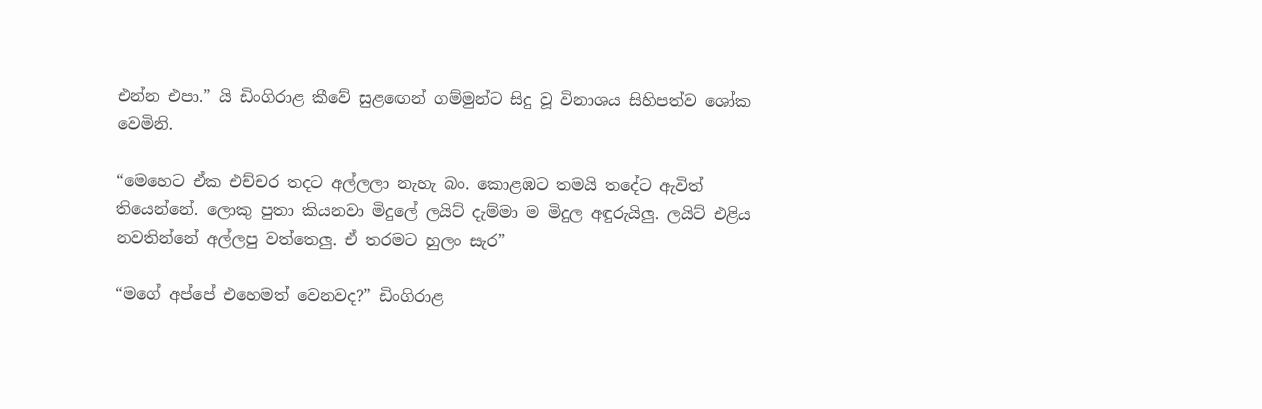එන්න එපා.” යි ඩිංගිරාළ කීවේ සුළඟෙන් ගම්මුන්ට සිදු වූ විනාශය සිහිපත්ව ශෝක වෙමිනි.

“මෙහෙට ඒක එච්චර තදට අල්ලලා නැහැ බං. කොළඹට තමයි තදේට ඇවිත් තියෙන්නේ. ලොකු පුතා කියනවා මිදුලේ ලයිට් දැම්මා ම මිදුල අඳුරුයිලු. ලයිට් එළිය නවතින්නේ අල්ලපු වත්තෙලු. ඒ තරමට හුලං සැර”

“මගේ අප්පේ එහෙමත් වෙනවද?” ඩිංගිරාළ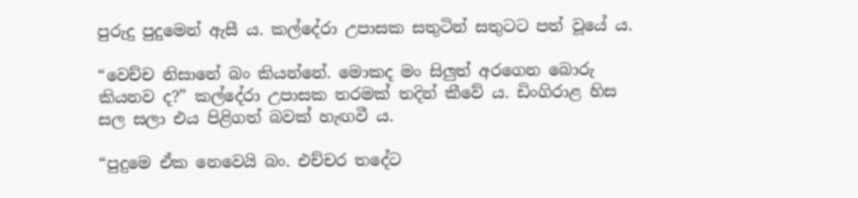පුරුදු පුදුමෙන් ඇසී ය. කල්දේරා උපාසක සතුටින් සතුටට පත් වූයේ ය.

“වෙච්ච නිසානේ බං කියන්නේ. මොකද මං සිලුත් අරගෙන බොරු කියනව ද?” කල්දේරා උපාසක තරමක් තදින් කීවේ ය. ඩිංගිරාළ හිස සල සලා එය පිළිගත් බවක් හැඟවී ය.

“පුදුමෙ ඒක නෙවෙයි බං. එච්චර තදේට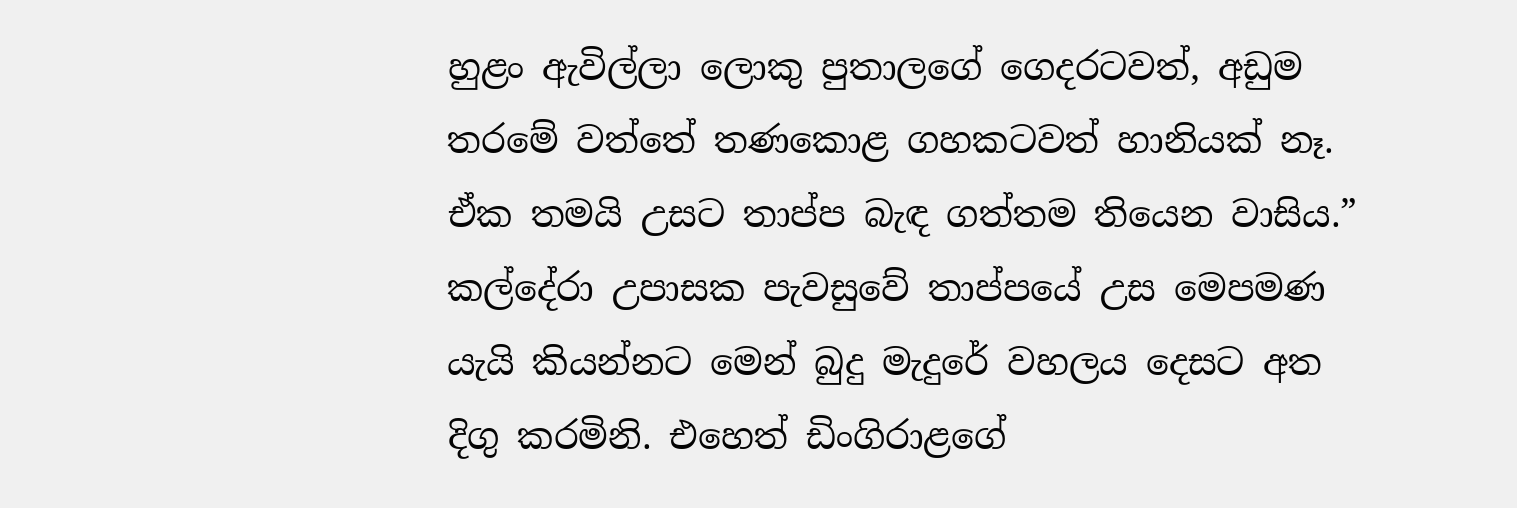හුළං ඇවිල්ලා ලොකු පුතාලගේ ගෙදරටවත්, අඩුම තරමේ වත්තේ තණකොළ ගහකටවත් හානියක් නෑ. ඒක තමයි උසට තාප්ප බැඳ ගත්තම තියෙන වාසිය.” කල්දේරා උපාසක පැවසුවේ තාප්පයේ උස මෙපමණ යැයි කියන්නට මෙන් බුදු මැදුරේ වහලය දෙසට අත දිගු කරමිනි. එහෙත් ඩිංගිරාළගේ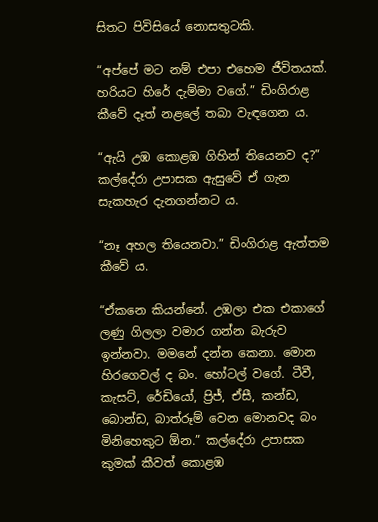සිතට පිවිසියේ නොසතුටකි.

“අප්පේ මට නම් එපා එහෙම ජීවිතයක්. හරියට හිරේ දැම්මා වගේ.” ඩිංගිරාළ කීවේ දෑත් නළලේ තබා වැඳගෙන ය.

“ඇයි උඹ කොළඹ ගිහින් තියෙනව ද?” කල්දේරා උපාසක ඇසුවේ ඒ ගැන සැකහැර දැනගන්නට ය.

“නෑ අහල තියෙනවා.” ඩිංගිරාළ ඇත්තම කීවේ ය.

“ඒකනෙ කියන්නේ. උඹලා එක එකාගේ ලණු ගිලලා වමාර ගන්න බැරුව ඉන්නවා. මමනේ දන්න කෙනා. මොන හිරගෙවල් ද බං. හෝටල් වගේ. ටීවී, කැසට්, රේඩියෝ, ප්‍රිජ්, ඒසී, කන්ඩ, බොන්ඩ, බාත්රූම් වෙන මොනවද බං මිනිහෙකුට ඕන.” කල්දේරා උපාසක කුමක් කීවත් කොළඹ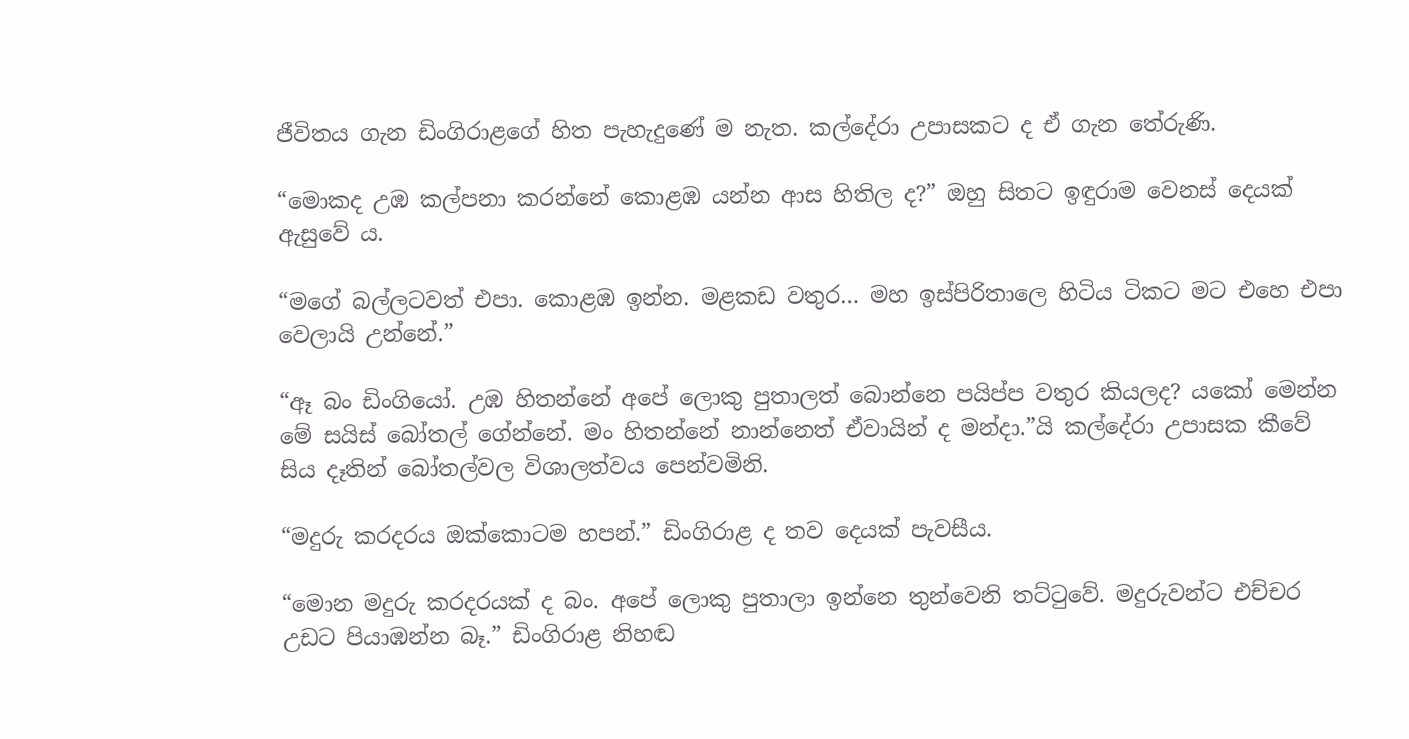ජීවිතය ගැන ඩිංගිරාළගේ හිත පැහැදුණේ ම නැත. කල්දේරා උපාසකට ද ඒ ගැන තේරුණි.

“මොකද උඹ කල්පනා කරන්නේ කොළඹ යන්න ආස හිතිල ද?” ඔහු සිතට ඉඳුරාම වෙනස් දෙයක් ඇසුවේ ය.

“මගේ බල්ලටවත් එපා. කොළඹ ඉන්න. මළකඩ වතුර… මහ ඉස්පිරිතාලෙ හිටිය ටිකට මට එහෙ එපා වෙලායි උන්නේ.”

“ඈ බං ඩිංගියෝ. උඹ හිතන්නේ අපේ ලොකු පුතාලත් බොන්නෙ පයිප්ප වතුර කියලද? යකෝ මෙන්න මේ සයිස් බෝතල් ගේන්නේ. මං හිතන්නේ නාන්නෙත් ඒවායින් ද මන්දා.”යි කල්දේරා උපාසක කීවේ සිය දෑතින් බෝතල්වල විශාලත්වය පෙන්වමිනි.

“මදුරු කරදරය ඔක්කොටම හපන්.” ඩිංගිරාළ ද තව දෙයක් පැවසීය.

“මොන මදුරු කරදරයක් ද බං. අපේ ලොකු පුතාලා ඉන්නෙ තුන්වෙනි තට්ටුවේ. මදුරුවන්ට එච්චර උඩට පියාඹන්න බෑ.” ඩිංගිරාළ නිහඬ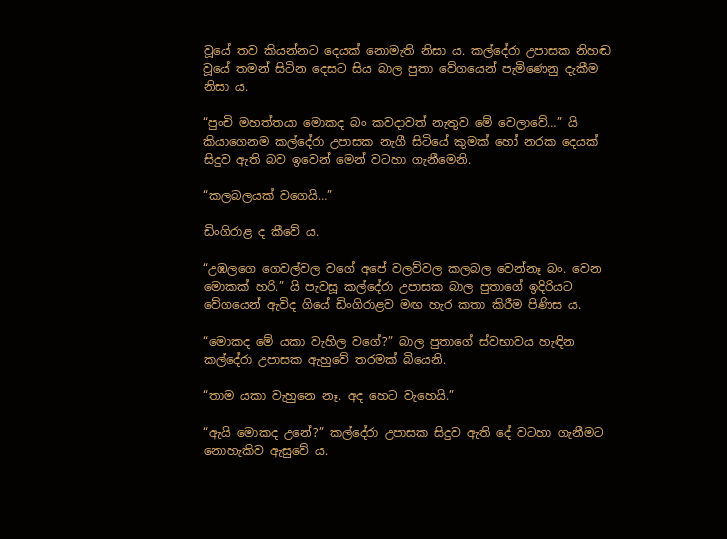වූයේ තව කියන්නට දෙයක් නොමැති නිසා ය. කල්දේරා උපාසක නිහඬ වූයේ තමන් සිටින දෙසට සිය බාල පුතා වේගයෙන් පැමිණෙනු දැකීම නිසා ය.

“පුංචි මහත්තයා මොකද බං කවදාවත් නැතුව මේ වෙලාවේ…” යි කියාගෙනම කල්දේරා උපාසක නැගී සිටියේ කුමක් හෝ නරක දෙයක් සිදුව ඇති බව ඉවෙන් මෙන් වටහා ගැනීමෙනි.

“කලබලයක් වගෙයි…”

ඩිංගිරාළ ද කීවේ ය.

“උඹලගෙ ගෙවල්වල වගේ අපේ වලව්වල කලබල වෙන්නෑ බං. වෙන මොකක් හරි.” යි පැවසූ කල්දේරා උපාසක බාල පුතාගේ ඉදිරියට වේගයෙන් ඇවිද ගියේ ඩිංගිරාළව මඟ හැර කතා කිරීම පිණිස ය.

“මොකද මේ යකා වැහිල වගේ?” බාල පුතාගේ ස්වභාවය හැඳින කල්දේරා උපාසක ඇහුවේ තරමක් බියෙනි.

“තාම යකා වැහුනෙ නෑ. අද හෙට වැහෙයි.”

“ඇයි මොකද උනේ?” කල්දේරා උපාසක සිදුව ඇති දේ වටහා ගැනීමට නොහැකිව ඇසුවේ ය.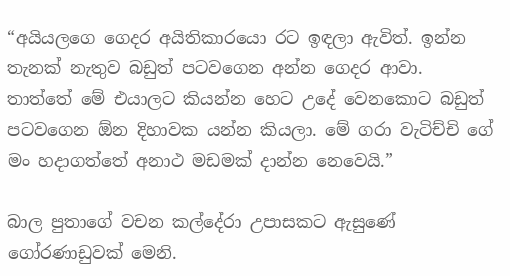“අයියලගෙ ගෙදර අයිතිකාරයො රට ඉඳලා ඇවිත්. ඉන්න තැනක් නැතුව බඩුත් පටවගෙන අන්න ගෙදර ආවා. තාත්තේ මේ එයාලට කියන්න හෙට උදේ වෙනකොට බඩුත් පටවගෙන ඕන දිහාවක යන්න කියලා. මේ ගරා වැටිච්චි ගේ මං හදාගත්තේ අනාථ මඩමක් දාන්න නෙවෙයි.”

බාල පුතාගේ වචන කල්දේරා උපාසකට ඇසුණේ ගෝරණාඩුවක් මෙනි.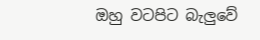ඔහු වටපිට බැලුවේ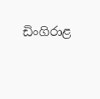ඩිංගිරාළ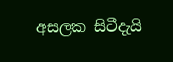අසලක සිටීදැයි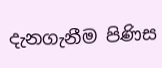දැනගැනීම පිණිස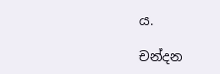ය.

චන්දන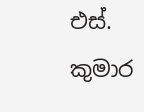එස්. කුමාර